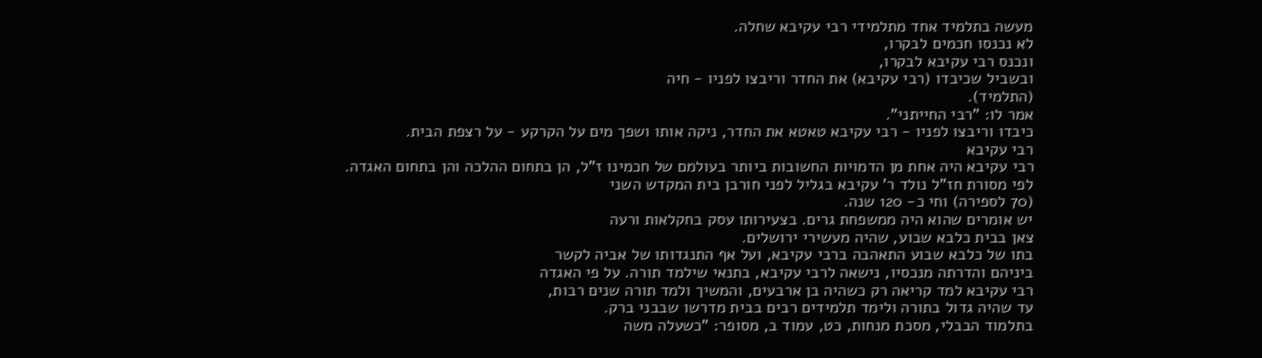מעשה בתלמיד אחד מתלמידי רבי עקיבא שחלה.
לא נכנסו חכמים לבקרו,
ונכנס רבי עקיבא לבקרו,
ובשביל שכיבדו (רבי עקיבא) את החדר וריבצו לפניו - חיה
(התלמיד).
אמר לו: "רבי החייתני".
כיבדו וריבצו לפניו - רבי עקיבא טאטא את החדר, ניקה אותו ושפך מים על הקרקע - על רצפת הבית.
רבי עקיבא
רבי עקיבא היה אחת מן הדמויות החשובות ביותר בעולמם של חכמינו ז"ל, הן בתחום ההלכה והן בתחום האגדה.
לפי מסורת חז"ל נולד ר' עקיבא בגליל לפני חורבן בית המקדש השני
(70 לספירה) וחי כ- 120 שנה.
יש אומרים שהוא היה ממשפחת גרים. בצעירותו עסק בחקלאות ורעה
צאן בבית כלבא שבוע, שהיה מעשירי ירושלים.
בתו של כלבא שבוע התאהבה ברבי עקיבא, ועל אף התנגדותו של אביה לקשר
ביניהם והדרתה מנכסיו, נישאה לרבי עקיבא, בתנאי שילמד תורה. על פי האגדה
רבי עקיבא למד קריאה רק כשהיה בן ארבעים, והמשיך ולמד תורה שנים רבות,
עד שהיה גדול בתורה ולימד תלמידים רבים בבית מדרשו שבבני ברק.
בתלמוד הבבלי, מסכת מנחות, כט, עמוד ב, מסופר: "כשעלה משה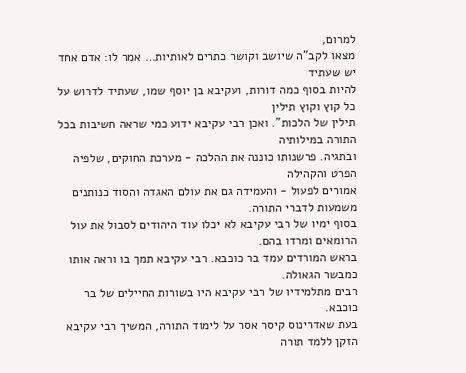למרום,
מצאו לקב"ה שיושב וקושר כתרים לאותיות… אמר לו: אדם אחד יש שעתיד
להיות בסוף כמה דורות, ועקיבא בן יוסף שמו, שעתיד לדרוש על כל קוץ וקוץ תילין
תילין של הלכות". ואכן רבי עקיבא ידוע כמי שראה חשיבות בכל התורה במילותיה
ובתגיה. פרשנותו כוננה את ההלכה - מערכת החוקים, שלפיה הפרט והקהילה
אמורים לפעול - והעמידה גם את עולם האגדה והסוד כנותנים משמעות לדברי התורה.
בסוף ימיו של רבי עקיבא לא יכלו עוד היהודים לסבול את עול הרומאים ומרדו בהם.
בראש המורדים עמד בר כוכבא. רבי עקיבא תמך בו וראה אותו כמבשר הגאולה.
רבים מתלמידיו של רבי עקיבא היו בשורות החיילים של בר כוכבא.
בעת שאדרינוס קיסר אסר על לימוד התורה, המשיך רבי עקיבא הזקן ללמד תורה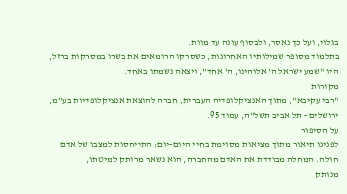בגלוי, ועל כך נאסר, ולבסוף עונה עד מוות.
בתלמוד מסופר שמילותיו האחרונות, כשסרקו הרומאים את בשרו במסרקות ברזל,
היו "שמע ישראל ה' אלוהינו, ה' אחד", ויצאה נשמתו באחד.
מקורות
"רבי עקיבא", מתוך האנציקלופדיה העברית, חברה להוצאת אנציקלופדיות בע"מ,
ירושלים - תל אביב תשל"ה, עמוד 95.
על הסיפור
לפנינו תיאור מתוך מציאות מסוימת בחיי היום-יום: התייחסות למצבו של אדם
חולה. המחלה מבודדת את האדם מהחברה, הוא נשאר מרותק למיטתו,
מנותק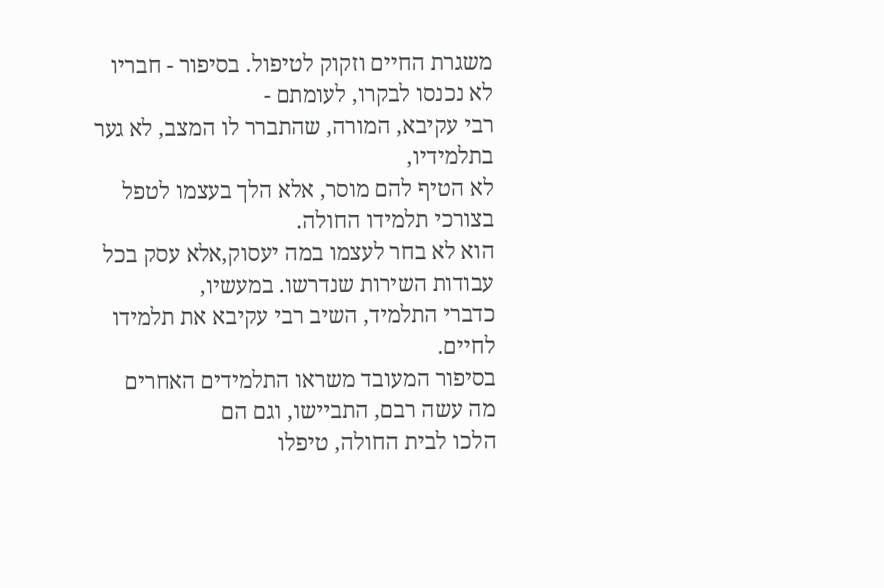משגרת החיים וזקוק לטיפול. בסיפור - חבריו לא נכנסו לבקרו, לעומתם -
רבי עקיבא, המורה, שהתברר לו המצב, לא גער בתלמידיו,
לא הטיף להם מוסר, אלא הלך בעצמו לטפל בצורכי תלמידו החולה.
הוא לא בחר לעצמו במה יעסוק,אלא עסק בכל עבודות השירות שנדרשו. במעשיו,
כדברי התלמיד, השיב רבי עקיבא את תלמידו לחיים.
בסיפור המעובד משראו התלמידים האחרים מה עשה רבם, התביישו, וגם הם
הלכו לבית החולה, טיפלו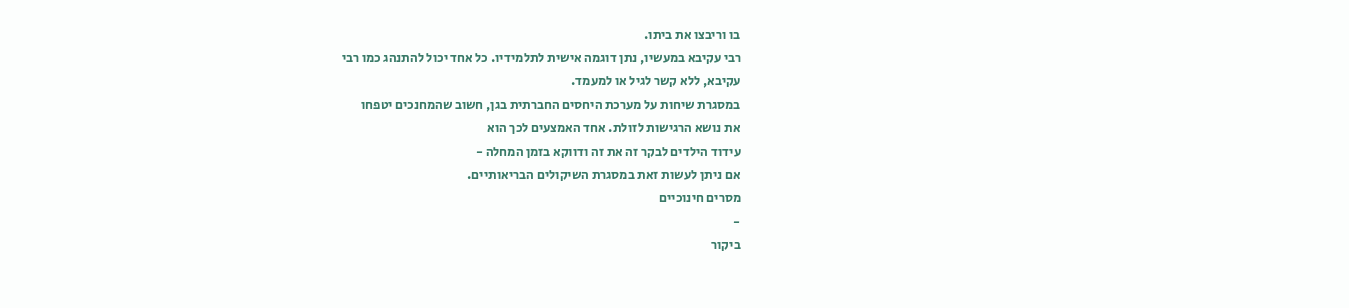בו וריבצו את ביתו.
רבי עקיבא במעשיו, נתן דוגמה אישית לתלמידיו. כל אחד יכול להתנהג כמו רבי
עקיבא, ללא קשר לגיל או למעמד.
במסגרת שיחות על מערכת היחסים החברתית בגן, חשוב שהמחנכים יטפחו
את נושא הרגישות לזולת. אחד האמצעים לכך הוא
עידוד הילדים לבקר זה את זה ודווקא בזמן המחלה -
אם ניתן לעשות זאת במסגרת השיקולים הבריאותיים.
מסרים חינוכיים
-
ביקור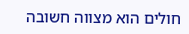חולים הוא מצווה חשובה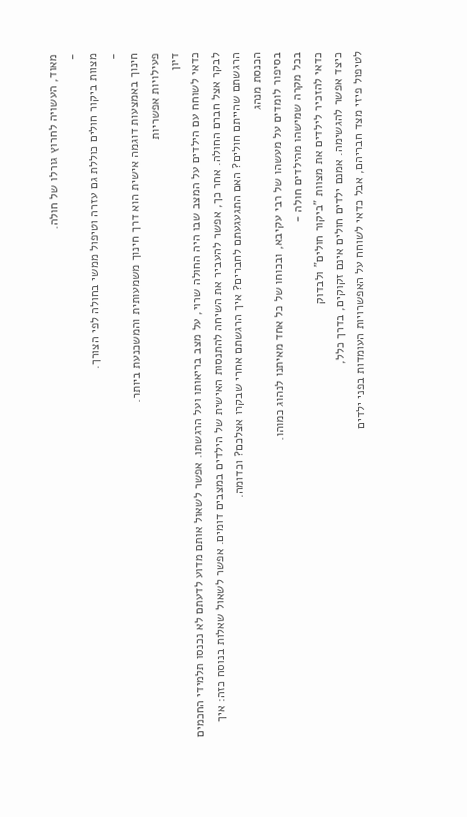מאוד, העשויה לחרוץ גורלו של חולה.
-
מצוות ביקור חולים כוללת גם עזרה וטיפול ממשי בחולה לפי הצורך.
-
חינוך באמצעות דוגמה אישית הוא דרך חינוך משמעותית והמשכנעת ביותר.
פעילויות אפשריות
דיון
כדאי לשוחח עם הילדים על המצב שבו היה החולה שרוי, על מצב בריאותו ועל הרגשתו. אפשר לשאול אותם מדוע לדעתם לא נכנסו תלמידי החכמים לבקר אצל חברם החולה. אחר כך, אפשר להעביר את השיחה להתנסות האישית של הילדים במצבים דומים. אפשר לשאול שאלות בנוסח כזה: איך הרגשתם שהייתם חולים? האם התגעגעתם לחברים? איך הרגשתם אחרי שבקרו אצלכם? וכדומה.
הכנסת מנהג
בסיפור לומדים על מעשהו של רבי עקיבא, ובכוחו של כל אחד מאיתנו לנהוג כמוהו.
בכל מקרה שמישהו מהילדים חולה -
כדאי להזכיר לילדים את מצוות "ביקור חולים" ולבדוק
כיצד אפשר להגשימה. אמנם ילדים חולים אינם זקוקים, בדרך כלל,
לטיפול פיזי מצד חבריהם, אבל כדאי לשוחח על האפשרויות העומדות בפני ילדים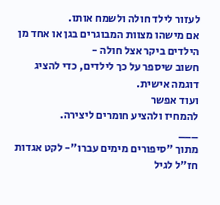לעזור לילד חולה ולשמח אותו.
אם מישהו מצוות המבוגרים בגן או אחד מן הילדים ביקר אצל חולה -
חשוב שיספר על כך לילדים, כדי להציג דוגמה אישית.
ועוד אפשר
להמחיז ולהציע חומרים ליצירה.
___
מתוך "סיפורים מימים עברו"- לקט אגדות חז"ל לגיל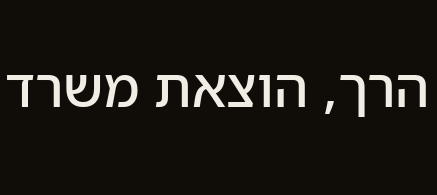הרך, הוצאת משרד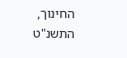החינוך, התשנ"ט